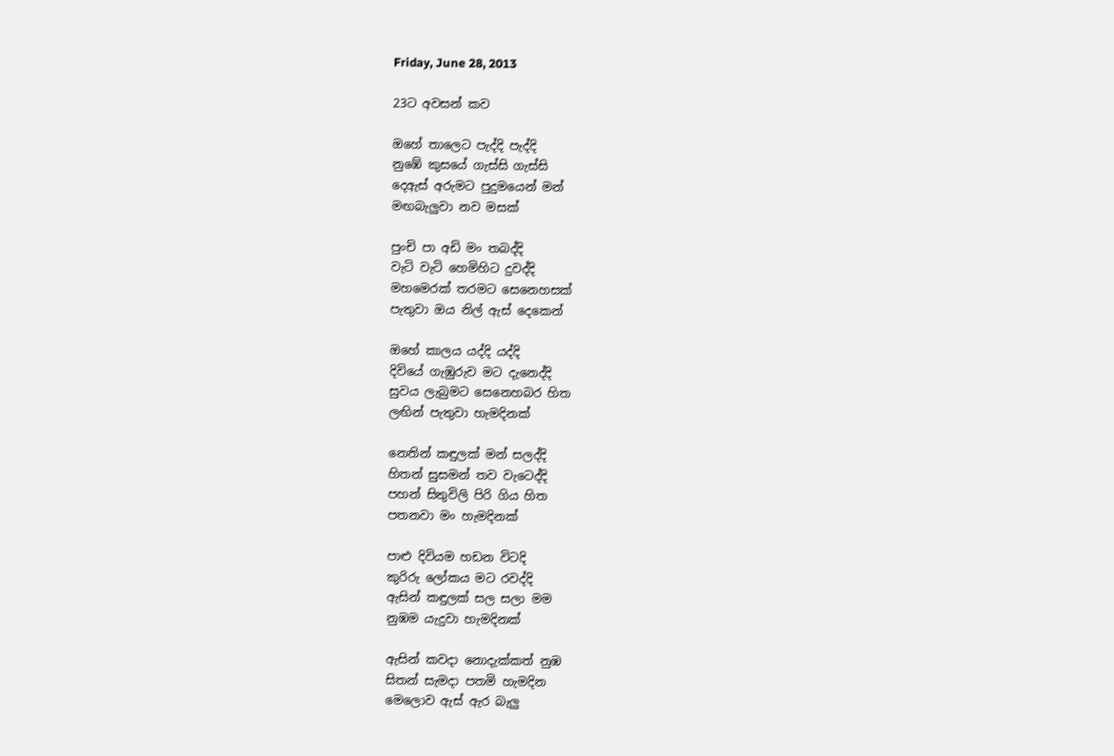Friday, June 28, 2013

23ට අවසන් කව

ඔහේ තාලෙට පැද්දි පැද්දි
නුඹේ කුසයේ ගැස්සි ගැස්සි
දෙඇස් අරුමට පුදුමයෙන් මන්
මඟබැලුවා නව මසක්

පුංචි පා අඩි මං තබද්දි
වැටි වැටි හෙමිහිට දුවද්දි
මහමෙරක් තරමට සෙනෙහසක්
පැතුවා ඔය නිල් ඇස් දෙකෙන්

ඔහේ කාලය යද්දි යද්දි
දිවියේ ගැඹුරුව මට දැනෙද්දි
සුවය ලැබුමට සෙනෙහබර හිත
ලඟින් පැතුවා හැමදිනක්

නෙතින් කඳුලක් මන් සලද්දි
හිතන් සුසමන් තව වැටෙද්දි
පහන් සිතුවිලි පිරි ගිය හිත
පතනවා මං හැමදිනක්

පාළු දිවියම හඩන විටදි
කුරිරු ලෝකය මට රවද්දි
ඇසින් කඳුලක් සල සලා මම
නුඹම යැදුවා හැමදිනක්

ඇසින් කවදා නොදැක්කත් නුඹ
සිතන් සැමදා පතමි හැමදින
මෙලොව ඇස් ඇර බැලු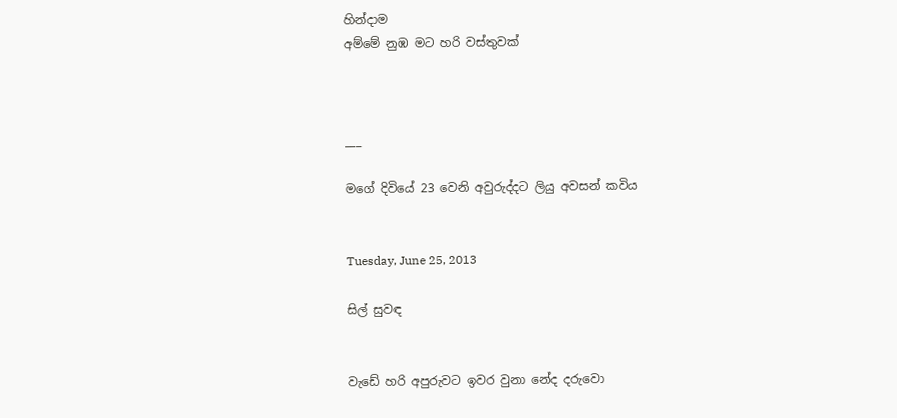හින්දාම
අම්මේ නුඹ මට හරි වස්තුවක්



___

මගේ දිවියේ 23 වෙනි අවුරුද්දට ලියු අවසන් කවිය


Tuesday, June 25, 2013

සිල් සුවඳ


වැඩේ හරි අපුරුවට ඉවර වුනා නේද දරුවො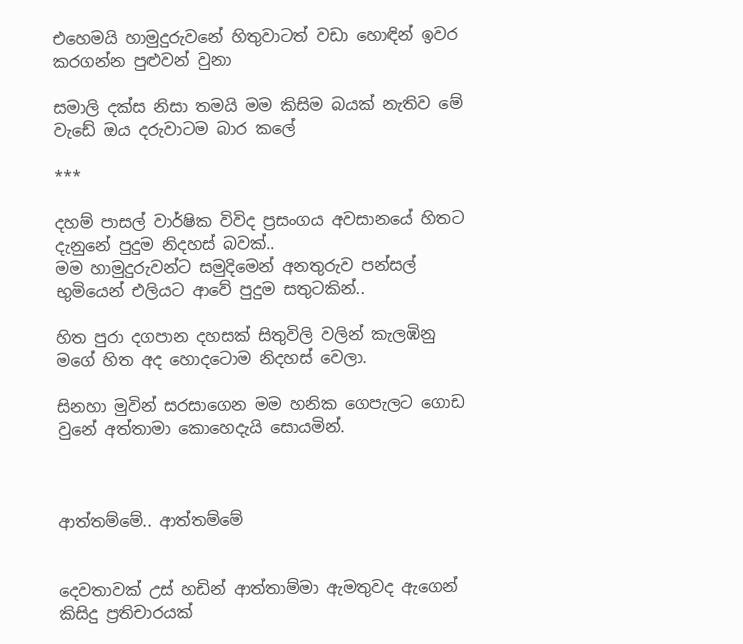එහෙමයි හාමුදුරුවනේ හිතුවාටත් වඩා හොඳින් ඉවර කරගන්න පුළුවන් වුනා

සමාලි දක්ස නිසා තමයි මම කිසිම බයක් නැතිව මේ වැඩේ ඔය දරුවාටම බාර කලේ

***

දහම් පාසල් වාර්ෂික විවිද ප්‍රසංගය අවසානයේ හිතට දැනුනේ පුදුම නිදහස් බවක්..
මම හාමුදුරුවන්ට සමුදිමෙන් අනතුරුව පන්සල් භුමියෙන් එලියට ආවේ පුදුම සතුටකින්..

හිත පුරා දගපාන දහසක් සිතුවිලි වලින් කැලඹිනු මගේ හිත අද හොදටොම නිදහස් වෙලා.

සිනහා මුවින් සරසාගෙන මම හනික ගෙපැලට ගොඩ වුනේ අත්තාමා කොහෙදැයි සොයමින්.



ආත්තම්මේ.. ආත්තම්මේ


දෙවතාවක් උස් හඩින් ආත්තාම්මා ඇමතුවද ඇගෙන් කිසිදු ප්‍රතිචාරයක්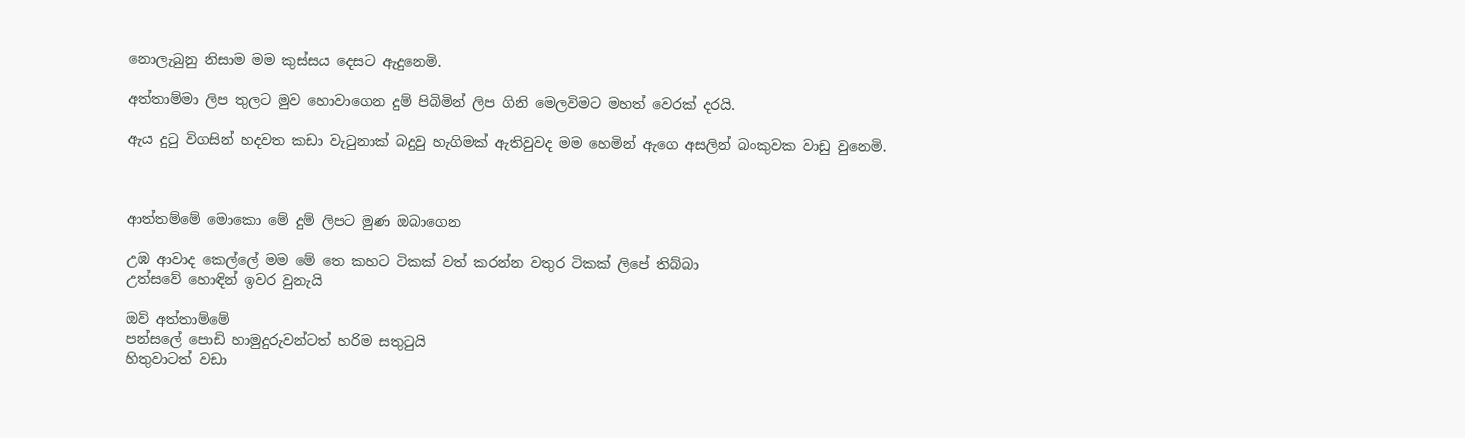නොලැබුනු නිසාම මම කුස්සය දෙසට ඇදුනෙමි.

අත්තාම්මා ලිප තුලට මුව හොවාගෙන දුම් පිබිමින් ලිප ගිනි මෙලවිමට මහත් වෙරක් දරයි.

ඇය දුටු විගසින් හදවත කඩා වැටුනාක් බදුවු හැගිමක් ඇතිවුවද මම හෙමින් ඇගෙ අසලින් බංකුවක වාඩු වුනෙමි.



ආත්තම්මේ මොකො මේ දුම් ලිපට මුණ ඔබාගෙන

උඹ ආවාද කෙල්ලේ මම මේ තෙ කහට ටිකක් වත් කරන්න වතුර ටිකක් ලිපේ තිබ්බා
උත්සවේ හොඳින් ඉවර වුනැයි

ඔව් අත්තාම්මේ
පන්සලේ පොඩි හාමුදුරුවන්ටත් හරිම සතුටුයි
හිතුවාටත් වඩා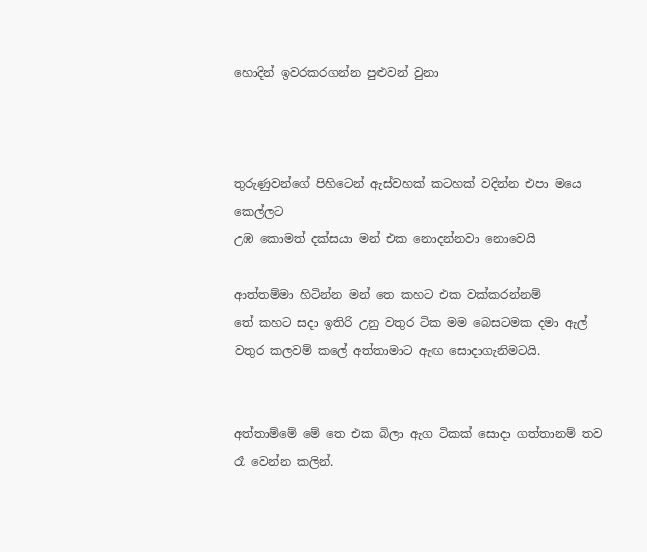හොදින් ඉවරකරගන්න පුළුවන් වුනා



තුරුණුවන්ගේ පිහිටෙන් ඇස්වහක් කටහක් වදින්න එපා මයෙ කෙල්ලට
උඹ කොමත් දක්සයා මන් එක නොදන්නවා නොවෙයි

ආත්තම්මා හිටින්න මන් තෙ කහට එක වක්කරන්නම්
තේ කහට සදා ඉතිරි උනු වතුර ටික මම බෙසටමක දමා ඇල් වතුර කලවම් කලේ අත්තාමාට ඇඟ සොදාගැනිමටයි.


අත්තාම්මේ මේ තෙ එක බිලා ඇග ටිකක් සොදා ගත්තානම් තව රෑ වෙන්න කලින්.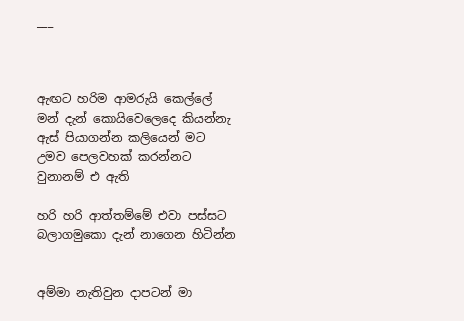___



ඇඟට හරිම ආමරුයි කෙල්ලේ මන් දැන් කොයිවෙලෙදෙ කියන්නැ
ඇස් පියාගන්න කලියෙන් මට උමව පෙලවහක් කරන්නට වුනානම් එ ඇති

හරි හරි ආත්තම්මේ එවා පස්සට බලාගමුකො දැන් නාගෙන හිටින්න


අම්මා නැතිවුන දාපටන් මා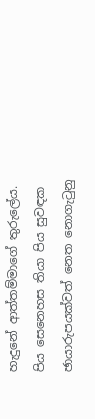හැදුනේ ආත්තම්මාගේ තුරුලේය.
පිය සෙනෙහස තියා පිය සුවඳක ඡායාරුපයක්වත් නෙත නොගැටුනු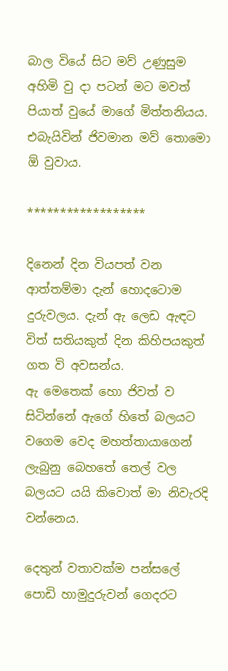බාල වියේ සිට මව් උණුසුම අහිමි වු දා පටන් මට මවත් පියාත් වුයේ මාගේ මිත්තනියය.
එබැයිවින් ජිවමාන මව් තොමො ඕ වුවාය.

******************

දිනෙන් දින වියපත් වන ආත්තම්මා දැන් හොදටොම දුරුවලය. දැන් ඇ ලෙඩ ඇඳට විත් සතියකුත් දින කිහිපයකුත් ගත වි අවසන්ය.
ඇ මෙතෙක් හො ජිවත් ව සිටින්නේ ඇගේ හිතේ බලයට වගෙම වෙද මහත්තායාගෙන් ලැබුනු බෙහතේ තෙල් වල බලයට යයි කිවොත් මා නිවැරදි වන්නෙය.

දෙතුන් වතාවක්ම පන්සලේ පොඩි හාමුදුරුවන් ගෙදරට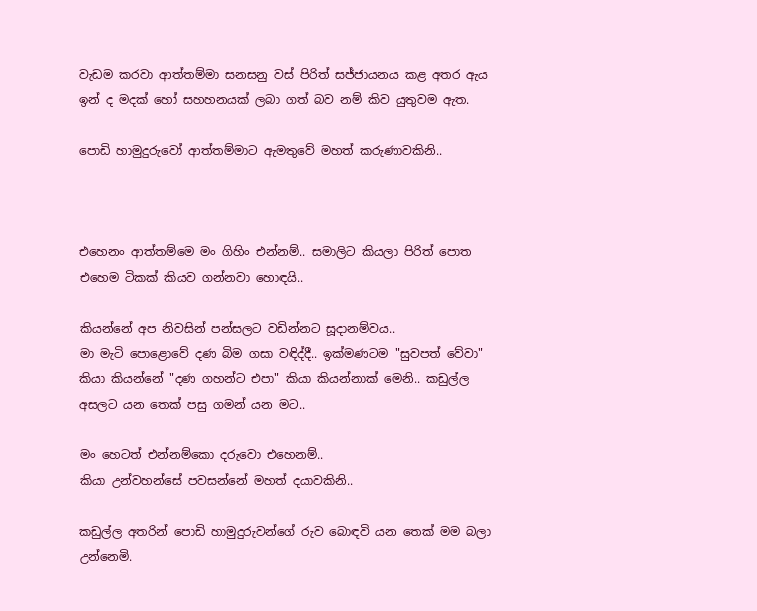වැඩම කරවා ආත්තම්මා සනසනු වස් පිරිත් සජ්ජායනය කළ අතර ඇය ඉන් ද මදක් හෝ සහහනයක් ලබා ගත් බව නම් කිව යුතුවම ඇත.

පොඩි හාමුදුරුවෝ ආත්තම්මාට ඇමතුවේ මහත් කරුණාවකිනි..



එහෙනං ආත්තම්මෙ මං ගිහිං එන්නම්.. සමාලිට කියලා පිරිත් පොත එහෙම ටිකක් කියව ගන්නවා හොඳයි..

කියන්නේ අප නිවසින් පන්සලට වඩින්නට සූදානම්වය..
මා මැටි පොළොවේ දණ බිම ගසා වඳිද්දී.. ඉක්මණටම "සුවපත් වේවා" කියා කියන්නේ "දණ ගහන්ට එපා" කියා කියන්නාක් මෙනි.. කඩුල්ල අසලට යන තෙක් පසු ගමන් යන මට..

මං හෙටත් එන්නම්කො දරුවො එහෙනම්..
කියා උන්වහන්සේ පවසන්නේ මහත් දයාවකිනි..

කඩුල්ල අතරින් පොඩි හාමුදුරුවන්ගේ රුව බොඳවි යන තෙක් මම බලා උන්නෙමි.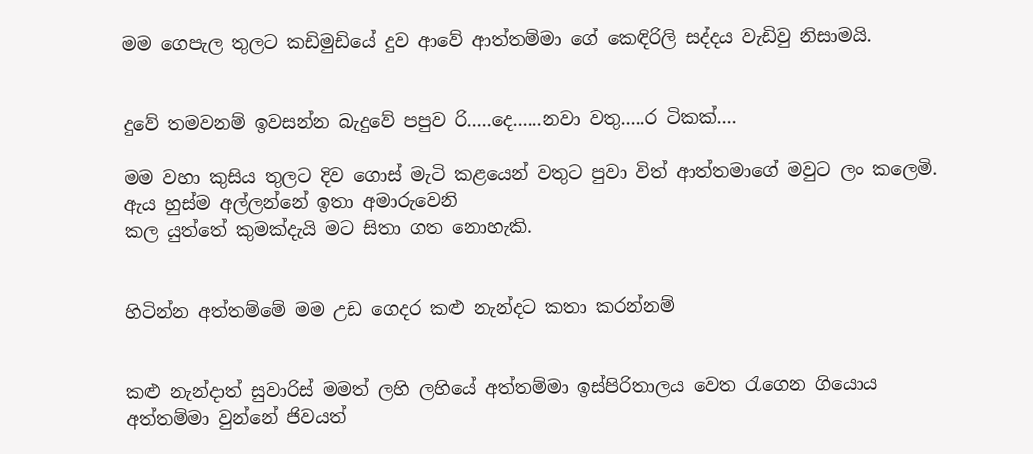මම ගෙපැල තුලට කඩිමුඩියේ දුව ආවේ ආත්තම්මා ගේ කෙඳිරිලි සද්දය වැඩිවු නිසාමයි.


දුවේ තමවනම් ඉවසන්න බැදුවේ පපුව රි.....දෙ......නවා වතු.....ර ටිකක්....

මම වහා කුසිය තුලට දිව ගොස් මැටි කළයෙන් වතුට පුවා විත් ආත්තමාගේ මවුට ලං කලෙමි.
ඇය හුස්ම අල්ලන්නේ ඉතා අමාරුවෙනි
කල යුත්තේ කුමක්දැයි මට සිතා ගත නොහැකි.


හිටින්න අත්තම්මේ මම උඩ ගෙදර කළු නැන්දට කතා කරන්නම්


කළු නැන්දාත් සුවාරිස් මමත් ලහි ලහියේ අත්තම්මා ඉස්පිරිතාලය වෙත රැගෙන ගියොය
අත්තම්මා වුන්නේ ජිවයත්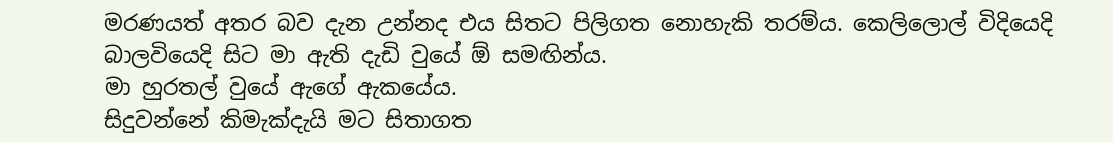මරණයත් අතර බව දැන උන්නද එය සිතට පිලිගත නොහැකි තරම්ය. කෙලිලොල් විදියෙදි බාලවියෙදි සිට මා ඇති දැඩි වුයේ ඕ සමඟින්ය.
මා හුරතල් වුයේ ඇගේ ඇකයේය.
සිදුවන්නේ කිමැක්දැයි මට සිතාගත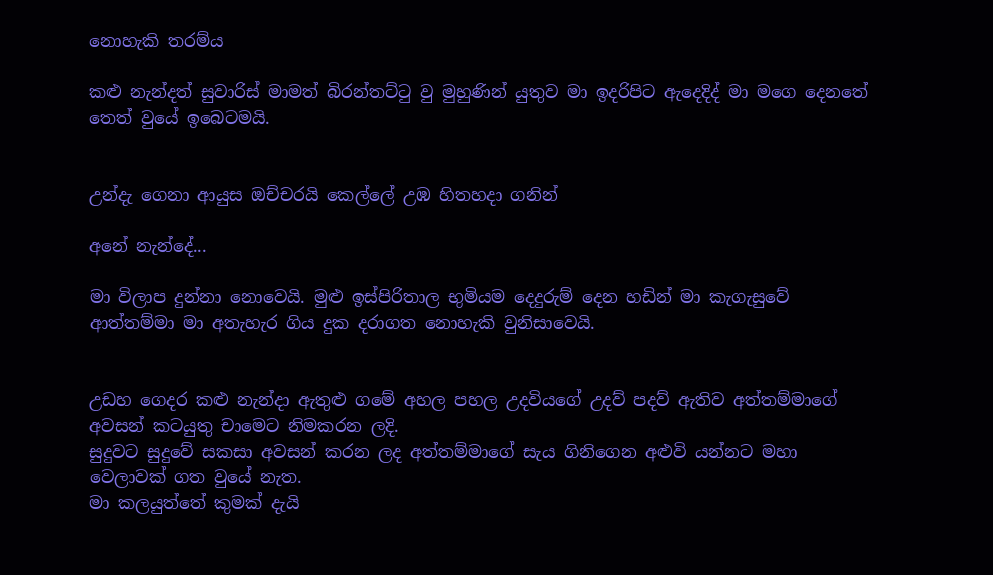නොහැකි තරම්ය

කළු නැන්දත් සුවාරිස් මාමත් බිරන්තට්ටු වු මුහුණින් යුතුව මා ඉදරිපිට ඇදෙදිද් මා මගෙ දෙනතේ තෙත් වුයේ ඉබෙටමයි.


උන්දැ ගෙනා ආයුස ඔච්චරයි කෙල්ලේ උඹ හිතහදා ගනින්

අනේ නැන්දේ...

මා විලාප දුන්නා නොවෙයි. මුළු ඉස්පිරිතාල භුමියම දෙදුරුම් දෙන හඩින් මා කැගැසුවේ ආත්තම්මා මා අතැහැර ගිය දුක දරාගත නොහැකි වුනිසාවෙයි.


උඩහ ගෙදර කළු නැන්දා ඇතුළු ගමේ අහල පහල උදවියගේ උදව් පදව් ඇතිව අත්තම්මාගේ අවසන් කටයුතු චාමෙට නිමකරන ලදි.
සුදුවට සුදුවේ සකසා අවසන් කරන ලද අත්තම්මාගේ සැය ගිනිගෙන අළුවි යන්නට මහා වෙලාවක් ගත වුයේ නැත.
මා කලයුත්තේ කුමක් දැයි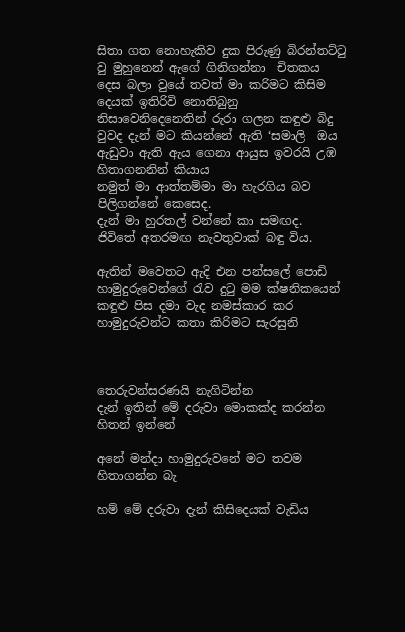සිතා ගත නොහැකිව දුක පිරුණු බිරන්තට්ටු වු මුහුනෙන් ඇගේ ගිනිගන්නා  චිතකය දෙස බලා වුයේ තවත් මා කරිමට කිසිම දෙයක් ඉතිරිවි නොතිබුනු නිසාවෙනිදෙනෙතින් රුරා ගලන කඳුළු බිදු වුවද දැන් මට කියන්නේ ඇති ‘සමාලි  ඔය ඇඩුවා ඇති ඇය ගෙනා ආයුස ඉවරයි උඹ හිතාගනනින් කියාය
නමුත් මා ආත්තම්මා මා හැරගිය බව පිලිගන්නේ කෙසෙද.
දැන් මා හුරතල් වන්නේ කා සමඟද.
ජිවිතේ අතරමඟ නැවතුවාක් බඳු විය.

ඇතින් මවෙතට ඇදි එන පන්සලේ පොඩි හාමුදුරුවෙන්ගේ රැව දුටු මම ක්ෂනිකයෙන් කඳුළු පිස දමා වැද නමස්කාර කර හාමුදුරුවන්ට කතා කිරිමට සැරසුනි



තෙරුවන්සරණයි නැගිටින්න
දැන් ඉතින් මේ දරුවා මොකක්ද කරන්න හිතන් ඉන්නේ

අනේ මන්දා හාමුදුරුවනේ මට තවම හිතාගන්න බැ

හම් මේ දරුවා දැන් කිසිදෙයක් වැඩිය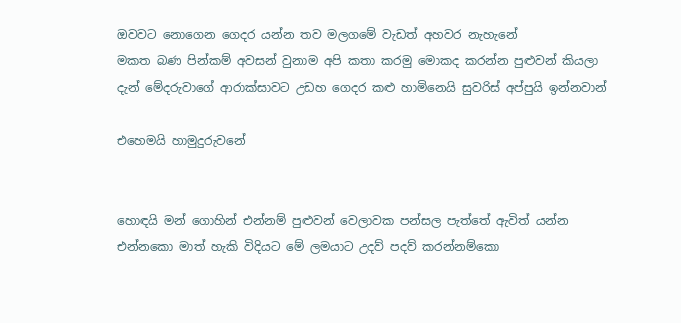ඔවවට නොගෙන ගෙදර යන්න තව මලගමේ වැඩත් අහවර නැහැනේ
මකත බණ පින්කම් අවසන් වුනාම අපි කතා කරමු මොකද කරන්න පුළුවන් කියලා
දැන් මේදරුවාගේ ආරාක්සාවට උඩහ ගෙදර කළු හාමිනෙයි සුවරිස් අප්පුයි ඉන්නවාන්

එහෙමයි හාමුදුරුවනේ


හොඳයි මන් ගොහින් එන්නම් පුළුවන් වෙලාවක පන්සල පැත්තේ ඇවිත් යන්න එන්නකො මාත් හැකි විදියට මේ ලමයාට උදව් පදව් කරන්නම්කො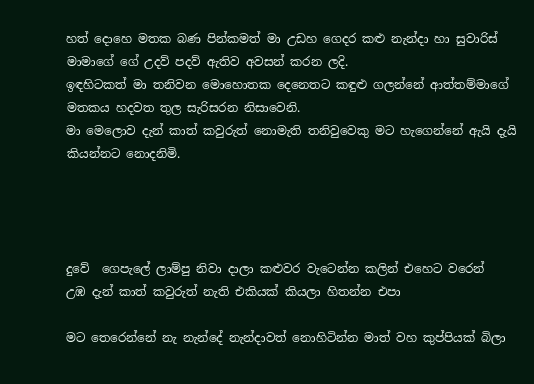හත් දොහෙ මතක බණ පින්කමත් මා උඩහ ගෙදර කළු නැන්දා හා සුවාරිස් මාමාගේ ගේ උදව් පදව් ඇතිව අවසන් කරන ලදි.
ඉඳහිටකත් මා තනිවන මොහොතක දෙනෙතට කඳුළු ගලන්නේ ආත්තම්මාගේ මතකය හදවත තුල සැරිසරන නිසාවෙනි.
මා මෙලොව දැන් කාත් කවුරුත් නොමැති තනිවුවෙකු මට හැගෙන්නේ ඇයි දැයි කියන්නට නොදනිමි.




දුවේ  ගෙපැලේ ලාම්පු නිවා දාලා කළුවර වැටෙන්න කලින් එහෙට වරෙන්
උඹ දැන් කාත් කවුරුත් නැති එකියක් කියලා හිතන්න එපා

මට තෙරෙන්නේ නැ නැන්දේ නැන්දාවත් නොහිටින්න මාත් වහ කුප්පියක් බිලා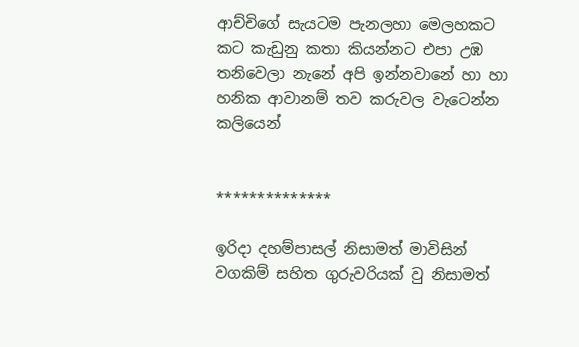ආච්චිගේ සැයටම පැනලහා මෙලහකට
කට කැඩුනු කතා කියන්නට එපා උඹ තනිවෙලා නැනේ අපි ඉන්නවානේ හා හා හනික ආවානම් තව කරුවල වැටෙන්න කලියෙන්


**************

ඉරිදා දහම්පාසල් නිසාමත් මාවිසින් වගකිම් සහිත ගුරුවරියක් වු නිසාමත්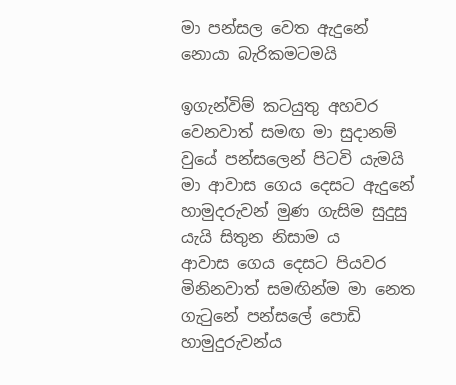මා පන්සල වෙත ඇදුනේ නොයා බැරිකමටමයි

ඉගැන්විම් කටයුතු අහවර වෙනවාත් සමඟ මා සුදානම් වුයේ පන්සලෙන් පිටවි යැමයි
මා ආවාස ගෙය දෙසට ඇදුනේ හාමුදරුවන් මුණ ගැසිම සුදුසු යැයි සිතුන නිසාම ය
ආවාස ගෙය දෙසට පියවර මිනිනවාත් සමඟින්ම මා නෙත ගැටුනේ පන්සලේ පොඩි හාමුදුරුවන්ය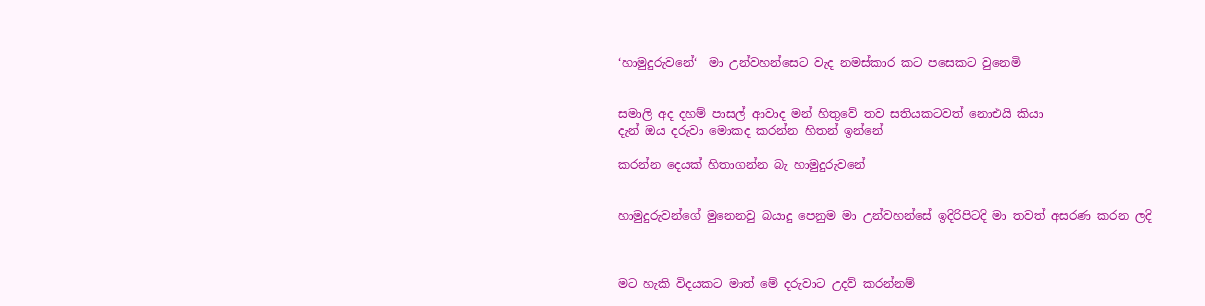‘හාමුදුරුවනේ‘  මා උන්වහන්සෙට වැද නමස්කාර කට පසෙකට වුනෙමි


සමාලි අද දහම් පාසල් ආවාද මන් හිතුවේ තව සතියකටවත් නොඑයි කියා
දැන් ඔය දරුවා මොකද කරන්න හිතන් ඉන්නේ

කරන්න දෙයක් හිතාගන්න බැ හාමුදුරුවනේ


හාමුදුරුවන්ගේ මුනෙනවු බයාදු පෙනුම මා උන්වහන්සේ ඉදිරිපිටදි මා තවත් අසරණ කරන ලදි



මට හැකි විදයකට මාත් මේ දරුවාට උදව් කරන්නම්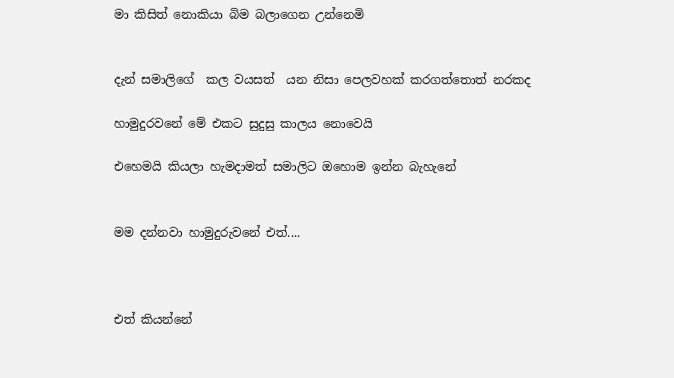මා කිසිත් නොකියා බිම බලාගෙන උන්නෙමි


දැන් සමාලිගේ  කල වයසත්  යන නිසා පෙලවහක් කරගත්තොත් නරකද

හාමුදුරවනේ මේ එකට සුදුසු කාලය නොවෙයි

එහෙමයි කියලා හැමදාමත් සමාලිට ඔහොම ඉන්න බැහැනේ


මම දන්නවා හාමුදුරුවනේ එත්....



එත් කියන්නේ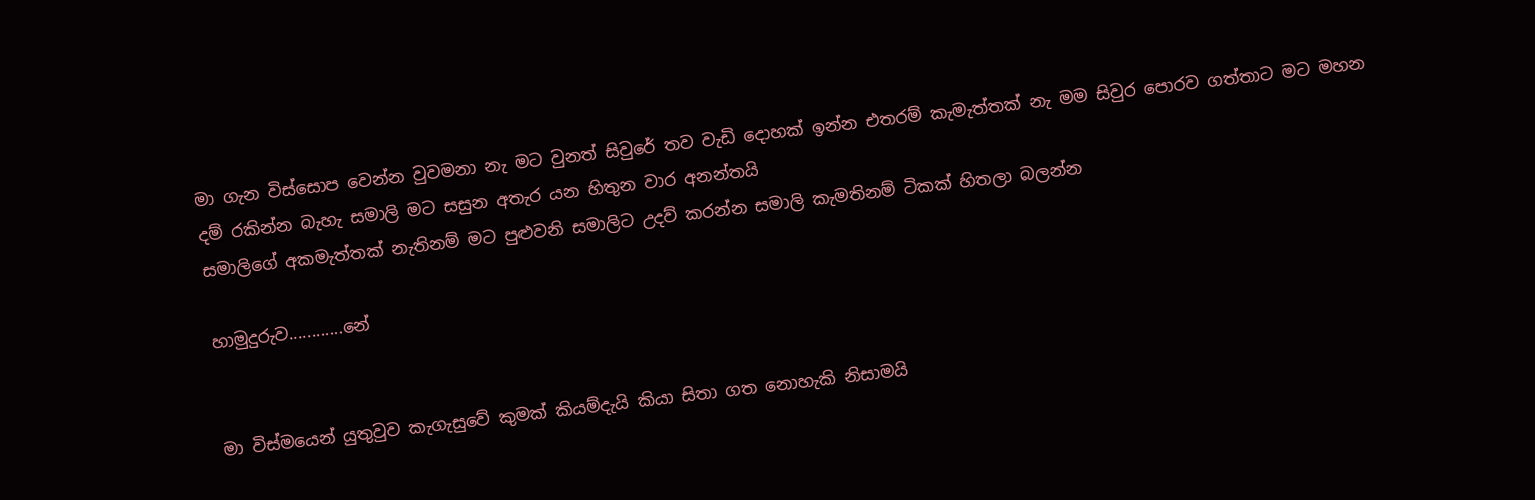මා ගැන විස්සොප වෙන්න වුවමනා නැ මට වුනත් සිවුරේ තව වැඩි දොහක් ඉන්න එතරම් කැමැත්තක් නැ මම සිවුර පොරව ගත්තාට මට මහන දම් රකින්න බැහැ සමාලි මට සසුන අතැර යන හිතුන වාර අනන්තයි
සමාලිගේ අකමැත්තක් නැතිනම් මට පුළුවනි සමාලිට උදව් කරන්න සමාලි කැමතිනම් ටිකක් හිතලා බලන්න

හාමුදුරුව............නේ


මා විස්මයෙන් යුතුවුව කැගැසුවේ කුමක් කියම්දැයි කියා සිතා ගත නොහැකි නිසාමයි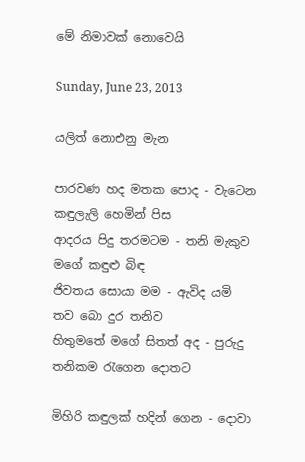මේ නිමාවක් නොවෙයි

Sunday, June 23, 2013

යලිත් නොඑනු මැන

පාරවණ හද මතක පොද - වැටෙන කඳුලැලි හෙමින් පිස
ආදරය පිදු තරමටම - තනි මැකුව මගේ කඳුළු බිඳ
ජිවතය සොයා මම - ඇවිද යමි තව බො දුර තනිව
හිතුමතේ මගේ සිතත් අද - පුරුදු තනිකම රැගෙන දොතට

මිහිරි කඳුලක් හදින් ගෙන - දොවා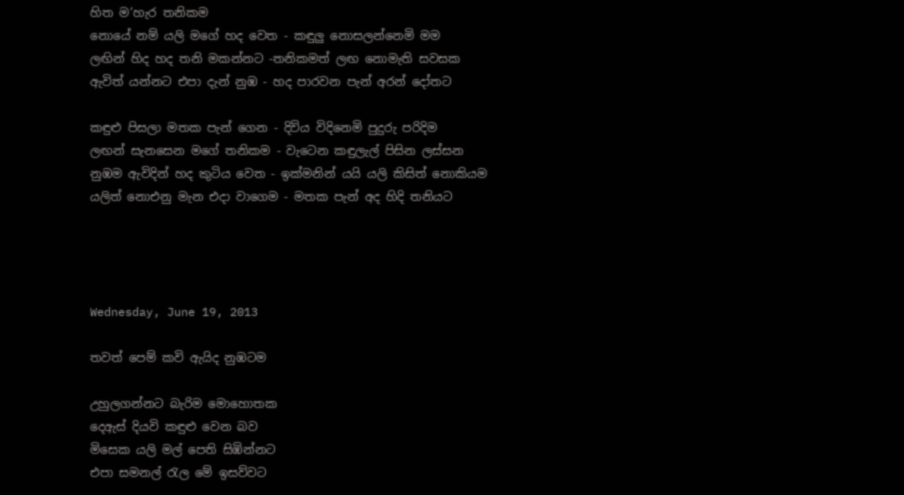හිත ම‘හැර තනිකම
නොයේ නම් යලි මගේ හද වෙත - කඳුලු නොසලන්නෙමි මම
ලඟින් හිද හද තනි මකන්නට -තනිකමත් ලඟ නොමැති සවසක
ඇවිත් යන්නට එපා දැන් නුඹ - හද පාරවන පැන් අරන් දෝතට

කඳුළු පිසලා මතක පැන් ගෙන - දිවිය විදිනෙමි පුදුරු පරිදිම
ලඟන් සැනසෙන මගේ තනිකම - වැටෙන කඳුලැල් පිසින ලස්සන
නුඹම ඇවිදින් හද කුටිය වෙත - ඉක්මනින් යයි යලි කිසිත් නොකියම
යලිත් නොඑනු මැන එදා වාගෙම - මතක පැන් අද හිදි තනියට




Wednesday, June 19, 2013

තවත් පෙම් කවි ඇයිද නුඹටම

උහුලගන්නට බැරිම මොහොතක
දෙඇස් දියවි කඳුළු වෙන බව
මිසෙක යලි මල් පෙති සිඹින්නට
එපා සමනල් රැල මේ ඉසව්වට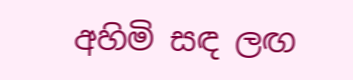අහිමි සඳ ලඟ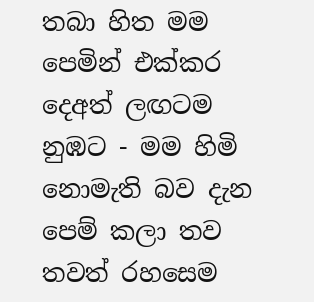තබා හිත මම
පෙමින් එක්කර දෙඅත් ලඟටම
නුඹට - මම හිමි නොමැති බව දැන
පෙම් කලා තව තවත් රහසෙම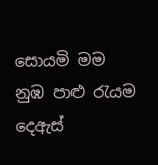සොයමි මම නුඹ පාළු රැයම
දෙඇස්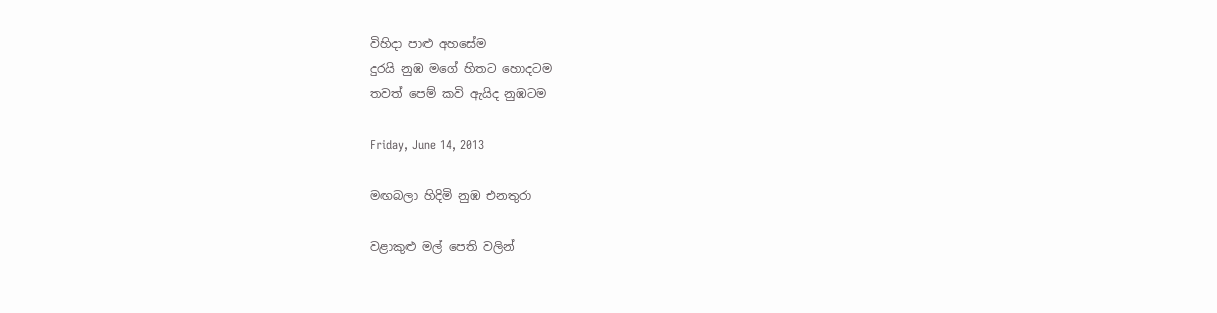විහිදා පාළු අහසේම
දුරයි නුඹ මගේ හිතට හොදටම
තවත් පෙම් කවි ඇයිද නුඹටම

Friday, June 14, 2013

මඟබලා හිදිමි නුඹ එනතුරා

වළාකුළු මල් පෙති වලින්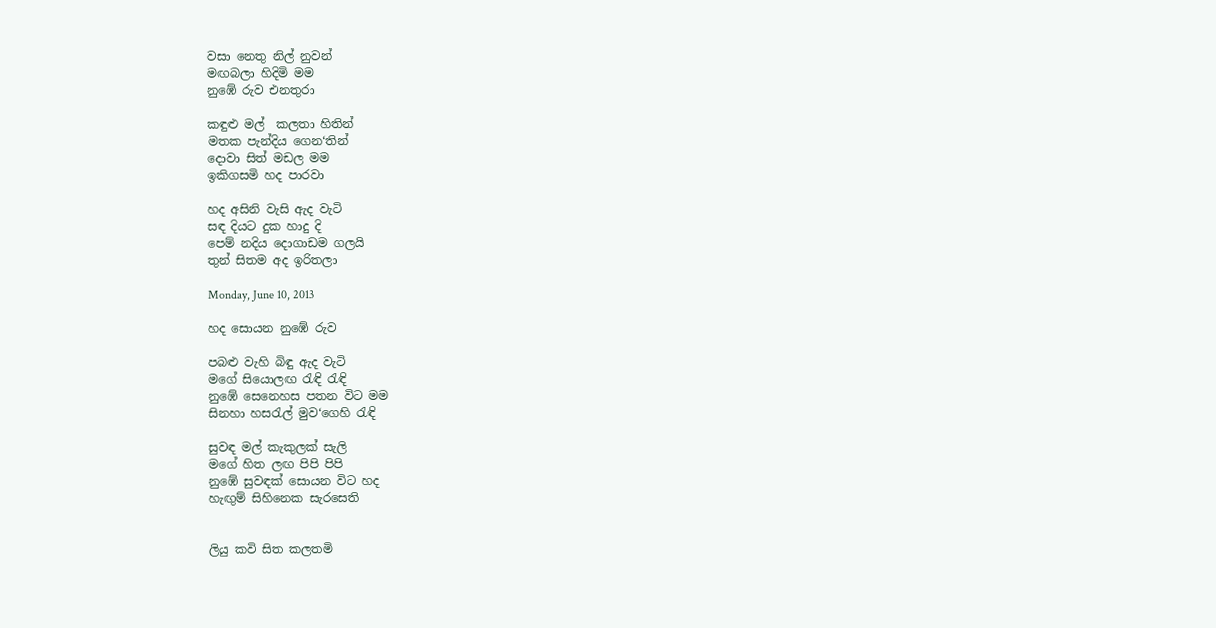වසා නෙතු නිල් නුවන්
මඟබලා හිදිමි මම
නුඹේ රුව එනතුරා

කඳුළු මල්  කලතා හිතින්
මතක පැන්දිය ගෙන‘තින්
දොවා සිත් මඩල මම
ඉකිගසමි හද පාරවා

හද අසිනි වැසි ඇද වැටි
සඳ දියට දුක හාදු දි
පෙම් නදිය දොගාඩම ගලයි
තුන් සිතම අද ඉරිතලා

Monday, June 10, 2013

හද සොයන නුඹේ රුව

පබළු වැහි බිඳු ඇද වැටි
මගේ සියොලඟ රැඳි රැඳි
නුඹේ සෙනෙහස පතන විට මම
සිනහා හසරැල් මුව‘ගෙහි රැඳි

සුවඳ මල් කැකුලක් සැලි
මගේ හිත ලඟ පිපි පිපි
නුඹේ සුවඳක් සොයන විට හද
හැඟුම් සිහිනෙක සැරසෙති


ලියු කවි සිත කලතමි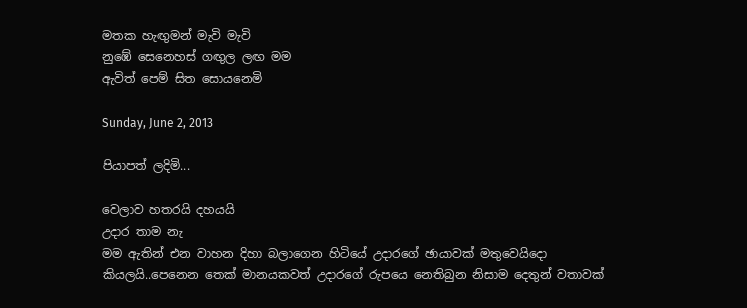මතක හැඟුමන් මැවි මැවි
නුඹේ සෙනෙහස් ගඟුල ලඟ මම
ඇවිත් පෙම් සිත සොයනෙමි

Sunday, June 2, 2013

පියාපත් ලදිමි...

වෙලාව හතරයි දහයයි
උදාර තාම නැ
මම ඇතින් එන වාහන දිහා බලාගෙන හිටියේ උදාරගේ ඡායාවක් මතුවෙයිදො කියලයි..පෙනෙන තෙක් මානයකවත් උදාරගේ රුපයෙ නෙතිබුන නිසාම දෙතුන් වතාවක්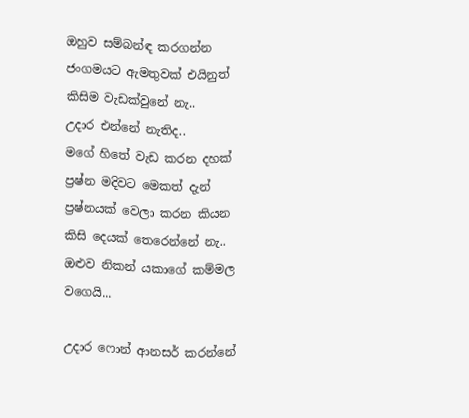ඔහුව සම්බන්ඳ කරගන්න ජංගමයට ඇමතුවක් එයිනුත් කිසිම වැඩක්වුනේ නැ..
උදාර එන්නේ නැතිද..
මගේ හිතේ වැඩ කරන දහක් ප්‍රෂ්න මදිවට මෙකත් දැන් ප්‍රෂ්නයක් වෙලා කරන කියන කිසි දෙයක් තෙරෙන්නේ නැ..
ඔළුව නිකන් යකාගේ කම්මල වගෙයි...

උදාර ෆොන් ආනසර් කරන්නේ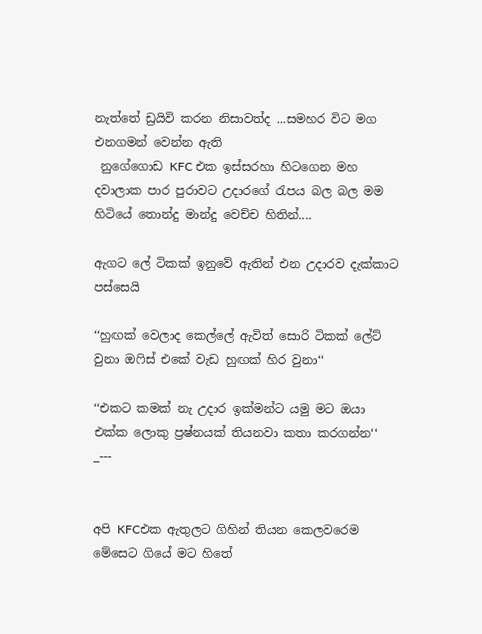නැත්තේ ඩ්‍රයිවි කරන නිසාවත්ද ...සමහර විට මග එනගමන් වෙන්න ඇති
 නුගේගොඩ KFC එක ඉස්සරහා හිටගෙන මහ දවාලාක පාර පුරාවට උදාරගේ රැපය බල බල මම හිටියේ තොන්දු මාන්දු වෙච්ච හිතින්....

ඇගට ලේ ටිකක් ඉනුවේ ඇතින් එන උදාරව දැක්කාට පස්සෙයි

‘‘හුඟක් වෙලාද කෙල්ලේ ඇවිත් සොරි ටිකක් ලේට් වුනා ඔෆිස් එකේ වැඩ හුඟක් හිර වුනා‘‘

‘‘එකට කමක් නැ උදාර ඉක්මන්ට යමු මට ඔයා එක්ක ලොකු ප්‍රෂ්නයක් තියනවා කතා කරගන්න‘‘
_---


අපි KFCඑක ඇතුලට ගිහින් තියන කෙලවරෙම මේසෙට ගියේ මට හිතේ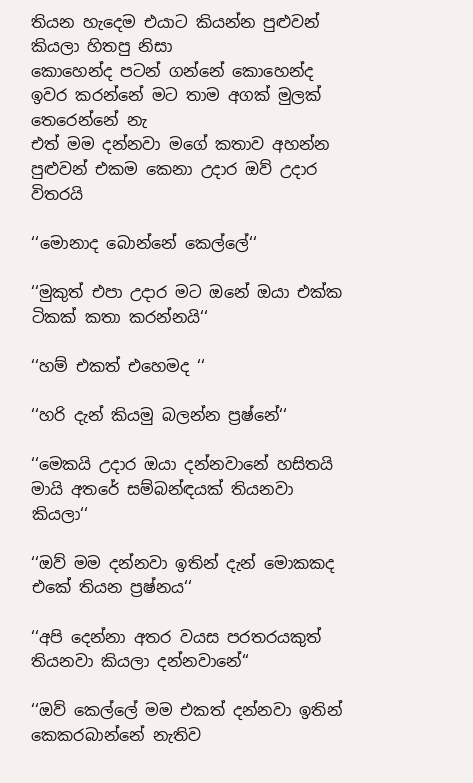තියන හැදෙම එයාට කියන්න පුළුවන් කියලා හිතපු නිසා
කොහෙන්ද පටන් ගන්නේ කොහෙන්ද ඉවර කරන්නේ මට තාම අගක් මුලක් තෙරෙන්නේ නැ
එත් මම දන්නවා මගේ කතාව අහන්න පුළුවන් එකම කෙනා උදාර ඔව් උදාර විතරයි

‘‘මොනාද බොන්නේ කෙල්ලේ‘‘

‘‘මුකුත් එපා උදාර මට ඔනේ ඔයා එක්ක ටිකක් කතා කරන්නයි‘‘

‘‘හම් එකත් එහෙමද ‘‘

‘‘හරි දැන් කියමු බලන්න ප්‍රෂ්නේ‘‘

‘‘මෙකයි උදාර ඔයා දන්නවානේ හසිතයි මායි අතරේ සම්බන්ඳයක් තියනවා කියලා‘‘

‘‘ඔව් මම දන්නවා ඉතින් දැන් මොකකද එකේ තියන ප්‍රෂ්නය‘‘

‘‘අපි දෙන්නා අතර වයස පරතරයකුත් තියනවා කියලා දන්නවානේ‘‘

‘‘ඔව් කෙල්ලේ මම එකත් දන්නවා ඉතින් කෙකරබාන්නේ නැතිව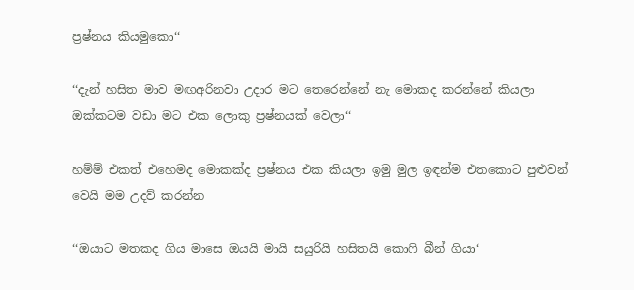ප්‍රෂ්නය කියමුකො‘‘

‘‘දැන් හසිත මාව මඟඅරිනවා උදාර මට තෙරෙන්නේ නැ මොකද කරන්නේ කියලා ඔක්කටම වඩා මට එක ලොකු ප්‍රෂ්නයක් වෙලා‘‘

හම්ම් එකත් එහෙමද මොකක්ද ප්‍රෂ්නය එක කියලා ඉමු මුල ඉඳන්ම එතකොට පුළුවන් වෙයි මම උදව් කරන්න

‘‘ඔයාට මතකද ගිය මාසෙ ඔයයි මායි සයුරියි හසිතයි කොෆි බීන් ගියා‘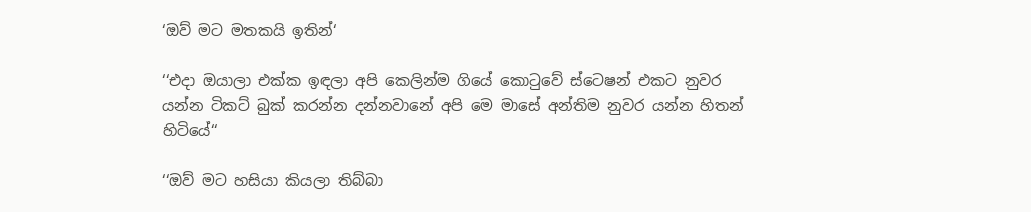‘ඔව් මට මතකයි ඉතින්‘

‘‘එදා ඔයාලා එක්ක ඉඳලා අපි කෙලින්ම ගියේ කොටුවේ ස්ටෙෂන් එකට නුවර යන්න ටිකට් බුක් කරන්න දන්නවානේ අපි මෙ මාසේ අන්තිම නුවර යන්න හිතන් හිටියේ‘‘

‘‘ඔව් මට හසියා කියලා තිබ්බා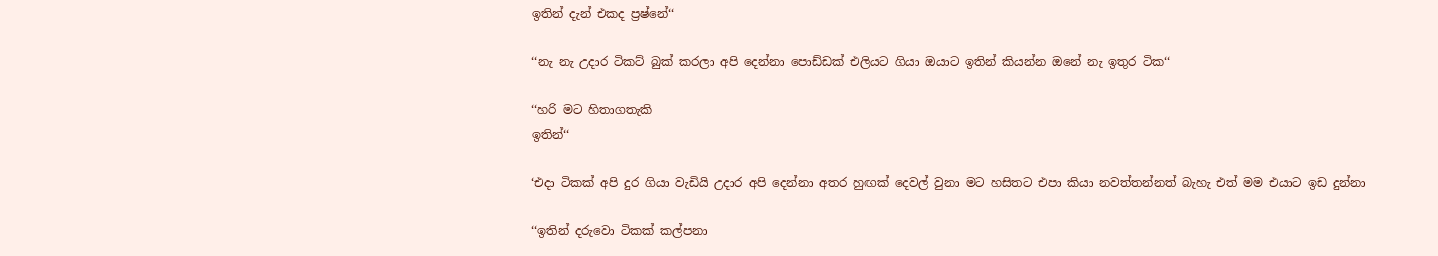ඉතින් දැන් එකද ප්‍රෂ්නේ‘‘

‘‘නැ නැ උදාර ටිකට් බුක් කරලා අපි දෙන්නා පොඩ්ඩක් එලියට ගියා ඔයාට ඉතින් කියන්න ඔනේ නැ ඉතුර ටික‘‘

‘‘හරි මට හිතාගතැකි
ඉතින්‘‘

‘එදා ටිකක් අපි දුර ගියා වැඩියි උදාර අපි දෙන්නා අතර හුඟක් දෙවල් වුනා මට හසිතට එපා කියා නවත්තන්නත් බැහැ එත් මම එයාට ඉඩ දුන්නා

‘‘ඉතින් දරුවො ටිකක් කල්පනා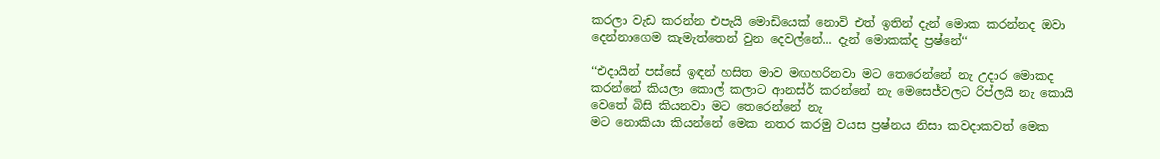කරලා වැඩ කරන්න එපැයි මොඩියෙක් නොවි එත් ඉතින් දැන් මොක කරන්නද ඔවා දෙන්නාගෙම කැමැත්තෙන් වුන දෙවල්නේ... දැන් මොකක්ද ප්‍රෂ්නේ‘‘

‘‘එදායින් පස්සේ ඉඳන් හසිත මාව මඟහරිනවා මට තෙරෙන්නේ නැ උදාර මොකද කරන්නේ කියලා කොල් කලාට ආනස්ර් කරන්නේ නැ මෙසෙජ්වලට රිප්ලයි නැ කොයි වෙතේ බිසි කියනවා මට තෙරෙන්නේ නැ
මට නොකියා කියන්නේ මෙක නතර කරමු වයස ප්‍රෂ්නය නිසා කවදාකවත් මෙක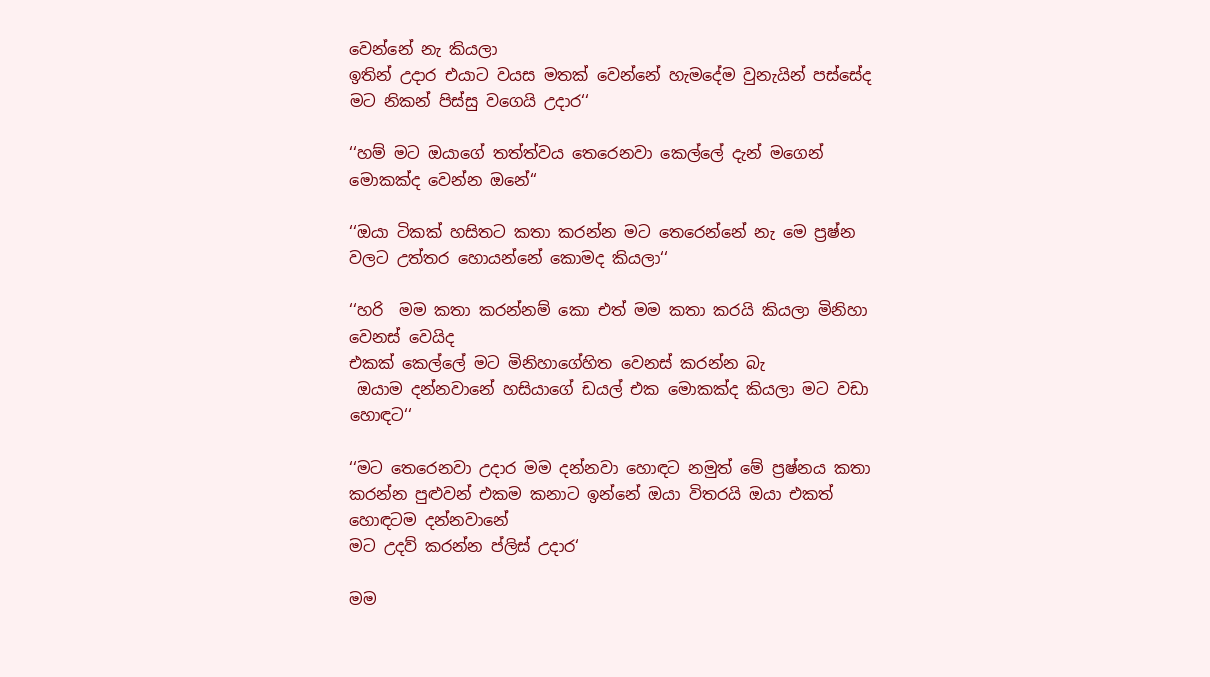වෙන්නේ නැ කියලා
ඉතින් උදාර එයාට වයස මතක් වෙන්නේ හැමදේම වුනැයින් පස්සේද මට නිකන් පිස්සු වගෙයි උදාර‘‘

‘‘හම් මට ඔයාගේ තත්ත්වය තෙරෙනවා කෙල්ලේ දැන් මගෙන් මොකක්ද වෙන්න ඔනේ‘‘

‘‘ඔයා ටිකක් හසිතට කතා කරන්න මට තෙරෙන්නේ නැ මෙ ප්‍රෂ්න වලට උත්තර හොයන්නේ කොමද කියලා‘‘

‘‘හරි  මම කතා කරන්නම් කො එත් මම කතා කරයි කියලා මිනිහා වෙනස් වෙයිද
එකක් කෙල්ලේ මට මිනිහාගේහිත වෙනස් කරන්න බැ
 ඔයාම දන්නවානේ හසියාගේ ඩයල් එක මොකක්ද කියලා මට වඩා හොඳට‘‘

‘‘මට තෙරෙනවා උදාර මම දන්නවා හොඳට නමුත් මේ ප්‍රෂ්නය කතා කරන්න පුළුවන් එකම කනාට ඉන්නේ ඔයා විතරයි ඔයා එකත් හොඳටම දන්නවානේ
මට උදව් කරන්න ප්ලිස් උදාර‘

මම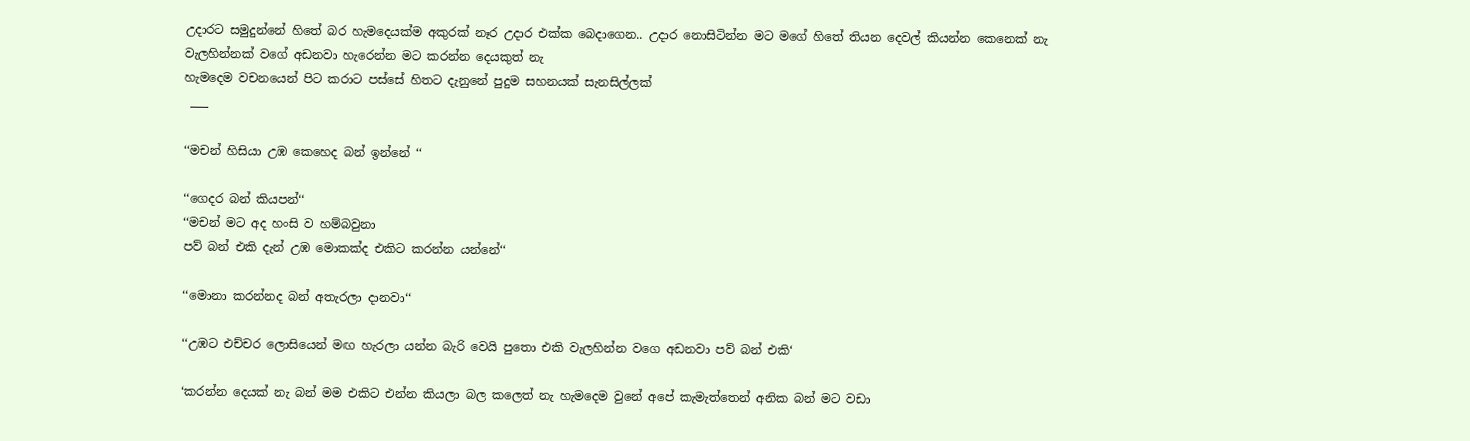උදාරට සමුදුන්නේ හිතේ බර හැමදෙයක්ම අකුරක් නෑර උදාර එක්ක බෙදාගෙන.. උදාර නොසිටින්න මට මගේ හිතේ තියන දෙවල් කියන්න කෙනෙක් නැ
වැලහින්නක් වගේ අඩනවා හැරෙන්න මට කරන්න දෙයකුත් නැ
හැමදෙම වචනයෙන් පිට කරාට පස්සේ හිතට දැනුනේ පුදුම සහනයක් සැනසිල්ලක්
 ___

‘‘මචන් හිසියා උඹ කෙහෙද බන් ඉන්නේ ‘‘

‘‘ගෙදර බන් කියපන්‘‘
‘‘මචන් මට අද හංසි ව හම්බවුනා
පව් බන් එකි දැන් උඹ මොකක්ද එකිට කරන්න යන්නේ‘‘

‘‘මොනා කරන්නද බන් අතැරලා දානවා‘‘

‘‘උඹට එච්චර ලොසියෙන් මඟ හැරලා යන්න බැරි වෙයි පුතො එකි වැලහින්න වගෙ අඩනවා පව් බන් එකි‘

‘කරන්න දෙයක් නැ බන් මම එකිට එන්න කියලා බල කලෙත් නැ හැමදෙම වුනේ අපේ කැමැත්තෙන් අනික බන් මට වඩා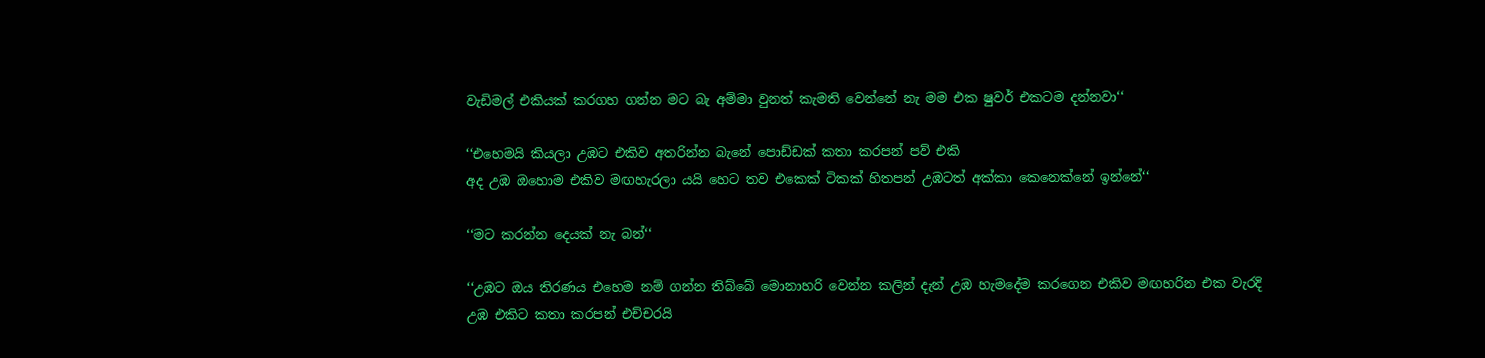වැඩිමල් එකියක් කරගහ ගන්න මට බැ අම්මා වුනත් කැමති වෙන්නේ නැ මම එක ෂුවර් එකටම දන්නවා‘‘

‘‘එහෙමයි කියලා උඹට එකිව අතරින්න බැනේ පොඩ්ඩක් කතා කරපන් පව් එකි
අද උඹ ඔහොම එකිව මඟහැරලා යයි හෙට තව එකෙක් ටිකක් හිතපන් උඹටත් අක්කා කෙනෙක්නේ ඉන්නේ‘‘

‘‘මට කරන්න දෙයක් නැ බන්‘‘

‘‘උඹට ඔය තිරණය එහෙම නම් ගන්න තිබ්බේ මොනාහරි වෙන්න කලින් දැන් උඹ හැමදේම කරගෙන එකිව මඟහරින එක වැරදි
උඹ එකිට කතා කරපන් එච්චරයි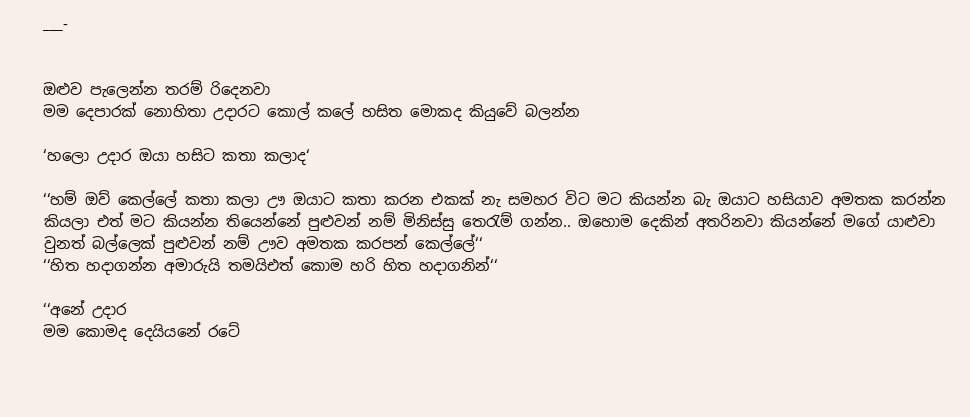___-


ඔළුව පැලෙන්න තරම් රිදෙනවා
මම දෙපාරක් නොහිතා උදාරට කොල් කලේ හසිත මොකද කියුවේ බලන්න

‘හලො උදාර ඔයා හසිට කතා කලාද‘

‘‘හම් ඔව් කෙල්ලේ කතා කලා ඌ ඔයාට කතා කරන එකක් නැ සමහර විට මට කියන්න බැ ඔයාට හසියාව අමතක කරන්න කියලා එත් මට කියන්න තියෙන්නේ පුළුවන් නම් මිනිස්සු තෙරැම් ගන්න.. ඔහොම දෙකින් අතරිනවා කියන්නේ මගේ යාළුවා වුනත් බල්ලෙක් පුළුවන් නම් ඌව අමතක කරපන් කෙල්ලේ‘‘
‘‘හිත හදාගන්න අමාරුයි තමයිඑත් කොම හරි හිත හදාගනින්‘‘

‘‘අනේ උදාර
මම කොමද දෙයියනේ රටේ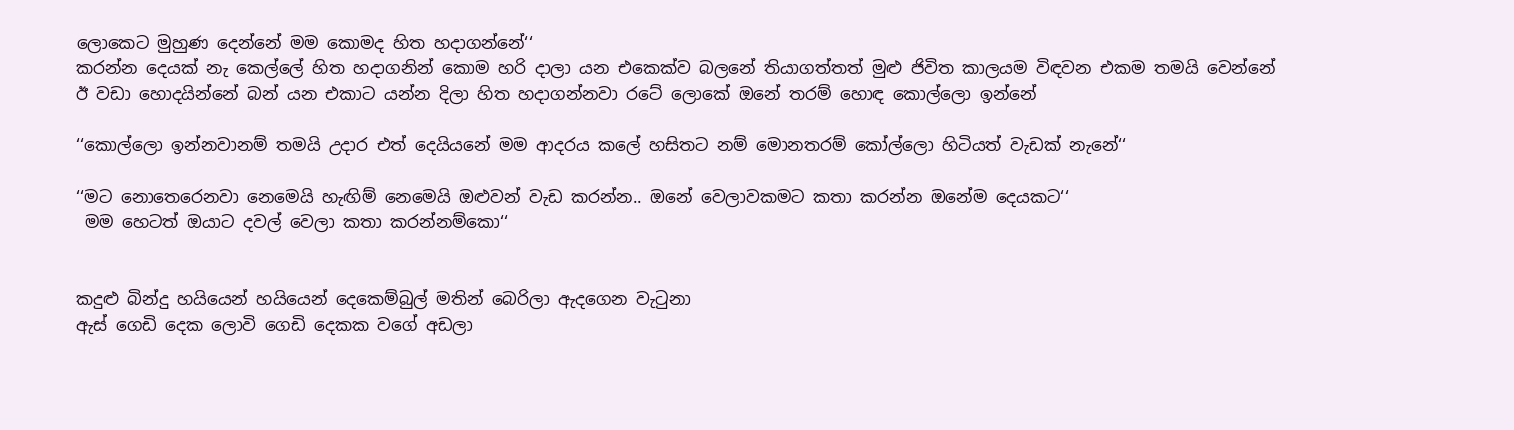ලොකෙට මුහුණ දෙන්නේ මම කොමද හිත හදාගන්නේ‘‘
කරන්න දෙයක් නැ කෙල්ලේ හිත හදාගනින් කොම හරි දාලා යන එකෙක්ව බලනේ තියාගත්තත් මුළු ජිවිත කාලයම විඳවන එකම තමයි වෙන්නේ ඊ වඩා හොදයින්නේ බන් යන එකාට යන්න දිලා හිත හදාගන්නවා රටේ ලොකේ ඔනේ තරම් හොඳ කොල්ලො ඉන්නේ

‘‘කොල්ලො ඉන්නවානම් තමයි උදාර එත් දෙයියනේ මම ආදරය කලේ හසිතට නම් මොනතරම් කෝල්ලො හිටියත් වැඩක් නැනේ‘‘

‘‘මට නොතෙරෙනවා නෙමෙයි හැඟිම් නෙමෙයි ඔළුවන් වැඩ කරන්න.. ඔනේ වෙලාවකමට කතා කරන්න ඔනේම දෙයකට‘‘
 මම හෙටත් ඔයාට දවල් වෙලා කතා කරන්නම්කො‘‘


කදුළු බින්දු හයියෙන් හයියෙන් දෙකෙම්බුල් මතින් බෙරිලා ඇදගෙන වැටුනා
ඇස් ගෙඩි දෙක ලොවි ගෙඩි දෙකක වගේ අඩලා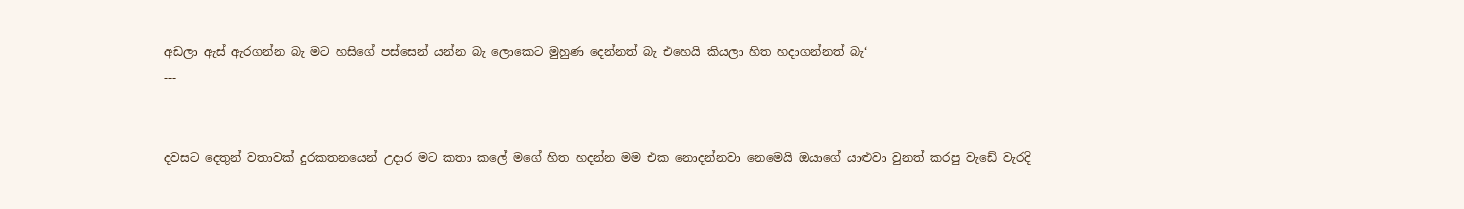අඩලා ඇස් ඇරගන්න බැ මට හසිගේ පස්සෙන් යන්න බැ ලොකෙට මුහුණ දෙන්නත් බැ එහෙයි කියලා හිත හදාගන්නත් බැ‘
---


දවසට දෙතුන් වතාවක් දුරකතනයෙන් උදාර මට කතා කලේ මගේ හිත හදන්න මම එක නොදන්නවා නෙමෙයි ඔයාගේ යාළුවා වුනත් කරපු වැඩේ වැරදි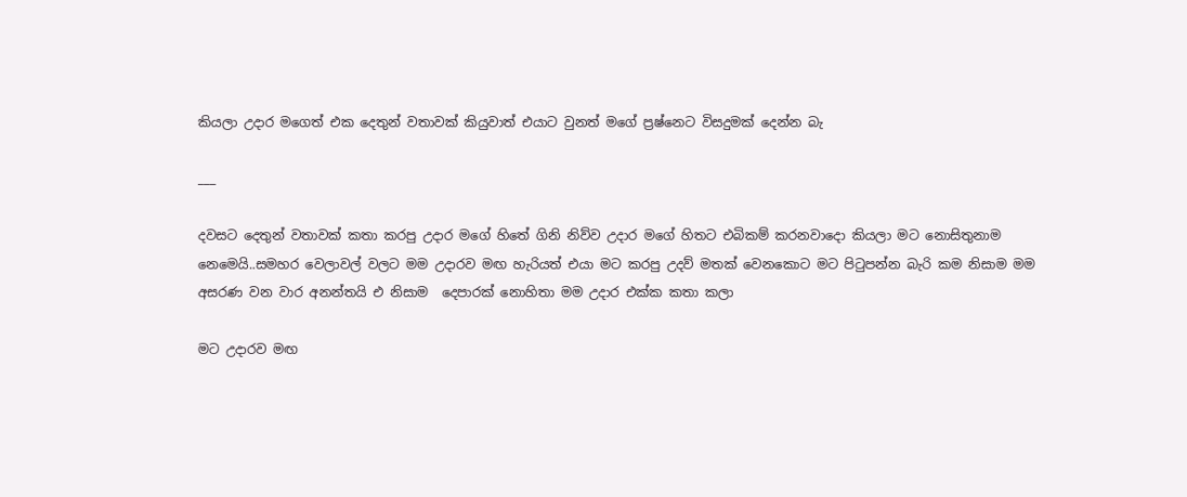කියලා උදාර මගෙත් එක දෙතුන් වතාවක් කියුවාත් එයාට වුනත් මගේ ප්‍රෂ්නෙට විසදුමක් දෙන්න බැ

___

දවසට දෙතුන් වතාවක් කතා කරපු උදාර මගේ හිතේ ගිනි නිව්ව උදාර මගේ හිතට එබිකම් කරනවාදො කියලා මට නොසිතුනාම නෙමෙයි..සමහර වෙලාවල් වලට මම උදාරව මඟ හැරියත් එයා මට කරපු උදව් මතක් වෙනකොට මට පිටුපන්න බැරි කම නිසාම මම අසරණ වන වාර අනන්තයි එ නිසාම  දෙපාරක් නොහිතා මම උදාර එක්ක කතා කලා

මට උදාරව මඟ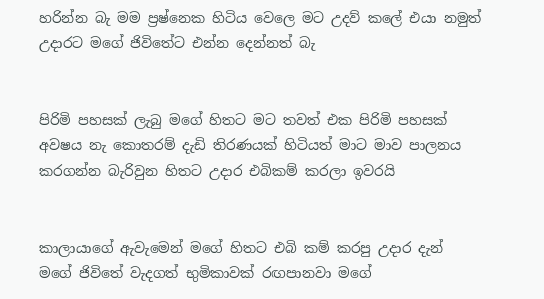හරින්න බැ මම ප්‍රෂ්නෙක හිටිය වෙලෙ මට උදව් කලේ එයා නමුත් උදාරට මගේ ජිවිතේට එන්න දෙන්නත් බැ


පිරිමි පහසක් ලැබු මගේ හිතට මට තවත් එක පිරිමි පහසක් අවෂය නැ කොතරම් දැඩි තිරණයක් හිටියත් මාට මාව පාලනය කරගන්න බැරිවුන හිතට උදාර එබිකම් කරලා ඉවරයි


කාලායාගේ ඇවැමෙන් මගේ හිතට එබි කම් කරපු උදාර දැන් මගේ ජිවිතේ වැදගත් භුමිකාවක් රඟපානවා මගේ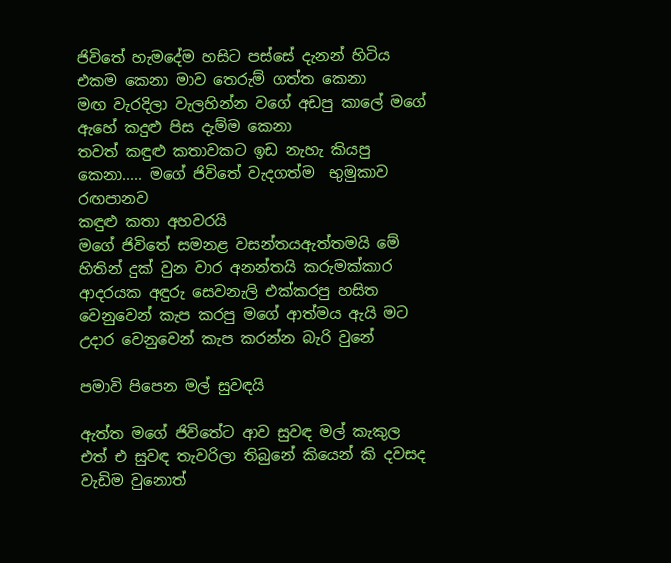ජිවිතේ හැමදේම හසිට පස්සේ දැනන් හිටිය එකම කෙනා මාව තෙරුම් ගත්ත කෙනා
මඟ වැරදිලා වැලහින්න වගේ අඩපු කාලේ මගේ ඇහේ කදුළු පිස දැම්ම කෙනා
තවත් කඳුළු කතාවකට ඉඩ නැහැ කියපු කෙනා..... මගේ ජිවිතේ වැදගත්ම  භුමුකාව රඟපානව
කඳුළු කතා අහවරයි
මගේ ජිවිතේ සමනළ වසන්තයඇත්තමයි මේ හිතින් දුක් වුන වාර අනන්තයි කරුමක්කාර ආදරයක අඳුරු සෙවනැලි එක්කරපු හසිත වෙනුවෙන් කැප කරපු මගේ ආත්මය ඇයි මට උදාර වෙනුවෙන් කැප කරන්න බැරි වුනේ

පමාවි පිපෙන මල් සුවඳයි

ඇත්ත මගේ ජිවිතේට ආව සුවඳ මල් කැකුල
එත් එ සුවඳ තැවරිලා තිබුනේ කියෙන් කි දවසද වැඩිම වුනොත්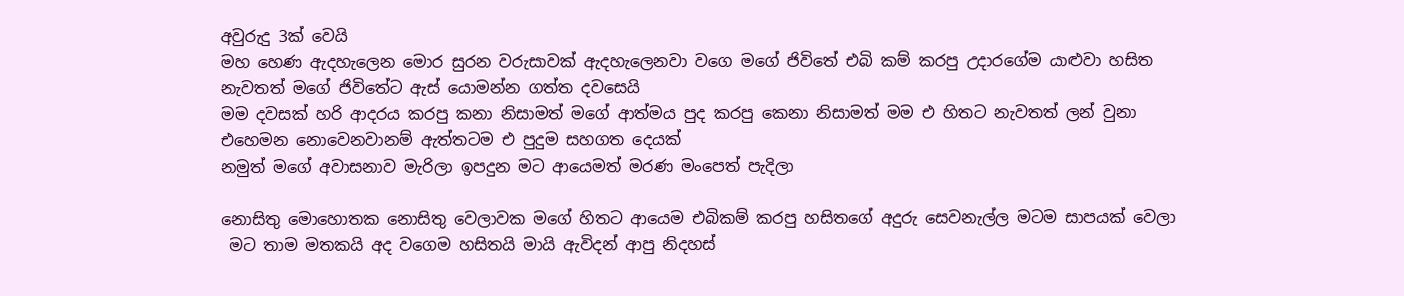අවුරුදු 3ක් වෙයි
මහ හෙණ ඇදහැලෙන මොර සුරන වරුසාවක් ඇදහැලෙනවා වගෙ මගේ ජිවිතේ එබි කම් කරපු උදාරගේම යාළුවා හසිත නැවතත් මගේ ජිවිතේට ඇස් යොමන්න ගත්ත දවසෙයි
මම දවසක් හරි ආදරය කරපු කනා නිසාමත් මගේ ආත්මය පුද කරපු කෙනා නිසාමත් මම එ හිතට නැවතත් ලන් වුනා
එහෙමන නොවෙනවානම් ඇත්තටම එ පුදුම සහගත දෙයක්
නමුත් මගේ අවාසනාව මැරිලා ඉපදුන මට ආයෙමත් මරණ මංපෙත් පැදිලා

නොසිතු මොහොතක නොසිතු වෙලාවක මගේ හිතට ආයෙම එබිකම් කරපු හසිතගේ අදුරු සෙවනැල්ල මටම සාපයක් වෙලා
 මට තාම මතකයි අද වගෙම හසිතයි මායි ඇවිදන් ආපු නිදහස්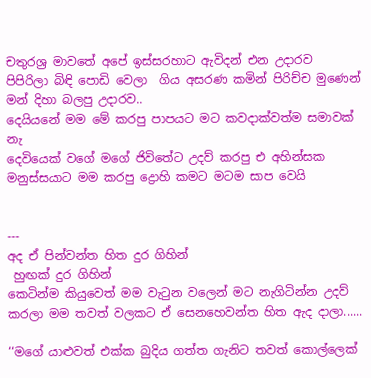චතුරශ්‍ර මාවතේ අපේ ඉස්සරහාට ඇවිදන් එන උදාරව
පිපිරිලා බිඳි පොඩි වෙලා  ගිය අසරණ කමින් පිරිච්ච මුණෙන් මන් දිහා බලපු උදාරව..
දෙයියනේ මම මේ කරපු පාපයට මට කවදාක්වත්ම සමාවක් නැ
දෙවියෙක් වගේ මගේ ජිවිතේට උදව් කරපු එ අහින්සක මනුස්සයාට මම කරපු ද්‍රොහි කමට මටම සාප වෙයි


---
අද ඒ පින්වන්ත හිත දුර ගිහින්
 හුඟක් දුර ගිහින්
කෙටින්ම කියුවෙත් මම වැටුන වලෙන් මට නැගිටින්න උදව් කරලා මම තවත් වලකට ඒ සෙනහෙවන්ත හිත ඇද දාලා......

‘‘මගේ යාළුවත් එක්ක බුදිය ගත්ත ගැනිට තවත් කොල්ලෙක්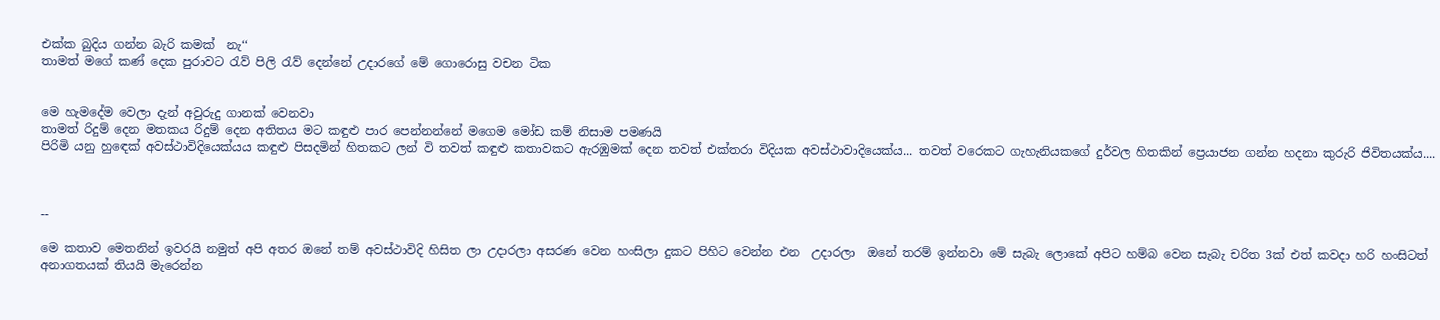එක්ක බුදිය ගන්න බැරි කමක්  නැ‘‘
තාමත් මගේ කණ් දෙක පුරාවට රැව් පිලි රැව් දෙන්නේ උදාරගේ මේ ගොරොසු වචන ටික


මෙ හැමදේම වෙලා දැන් අවුරුදු ගානක් වෙනවා
තාමත් රිදුම් දෙන මතකය රිදුම් දෙන අතිතය මට කඳුළු පාර පෙන්නන්නේ මගෙම මෝඩ කම් නිසාම පමණයි
පිරිමි යනු හුඳෙක් අවස්ථාවිදියෙක්යය කඳුළු පිසදමින් හිතකට ලන් වි තවත් කඳුළු කතාවකට ඇරඹුමක් දෙන තවත් එක්තරා විදියක අවස්ථාවාදියෙක්ය... තවත් වරෙකට ගැහැනියකගේ දුර්වල හිතකින් ප්‍රෙයාජන ගන්න හදනා කුරුරි ජිවිතයක්ය....



--

මෙ කතාව මෙතනින් ඉවරයි නමුත් අපි අතර ඔනේ තම් අවස්ථාවිදි හිසිත ලා උදාරලා අසරණ වෙන හංසිලා දුකට පිහිට වෙන්න එන  උදාරලා  ඔනේ තරම් ඉන්නවා මේ සැබැ ලොකේ අපිට හම්බ වෙන සැබැ චරිත 3ක් එත් කවදා හරි හංසිටත් අනාගතයක් තියයි මැරෙන්න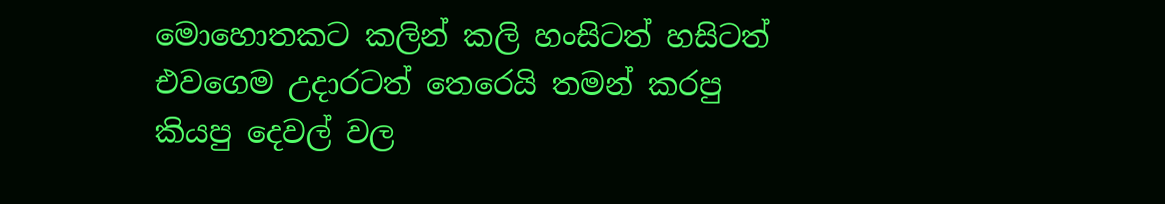මොහොතකට කලින් කලි හංසිටත් හසිටත් එවගෙම උදාරටත් තෙරෙයි තමන් කරපු කියපු දෙවල් වල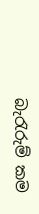බැරැරුම් කම